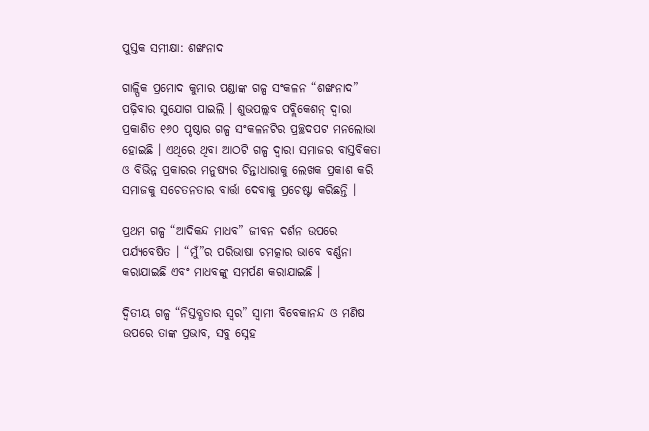ପୁସ୍ତକ ସମୀକ୍ଷା: ଶଙ୍ଖନାଦ

ଗାଳ୍ପିକ ପ୍ରମୋଦ କୁମାର ପଣ୍ଡାଙ୍କ ଗଳ୍ପ ସଂକଳନ “ଶଙ୍ଖନାଦ” ପଢ଼ିବାର ସୁଯୋଗ ପାଇଲି । ଶୁଭପଲ୍ଲବ ପବ୍ଲିକେଶନ୍‌ ଦ୍ୱାରା ପ୍ରକାଶିତ ୧୬୦ ପୃଷ୍ଠାର ଗଳ୍ପ ସଂକଳନଟିର ପ୍ରଚ୍ଛଦପଟ ମନଲୋଭା ହୋଇଛି । ଏଥିରେ ଥିବା ଆଠଟି ଗଳ୍ପ ଦ୍ୱାରା ସମାଜର ବାସ୍ତବିକତା ଓ ବିଭିନ୍ନ ପ୍ରକାରର ମନୁଷ୍ୟର ଚିନ୍ତାଧାରାକୁ ଲେଖକ ପ୍ରକାଶ କରି ସମାଜକୁ ସଚେତନତାର ବାର୍ତ୍ତା ଦେବାକୁ ପ୍ରଚେଷ୍ଟା କରିଛନ୍ତି ।

ପ୍ରଥମ ଗଳ୍ପ “ଆଦିକନ୍ଦ ମାଧବ” ଜୀବନ ଦର୍ଶନ ଉପରେ ପର୍ଯ୍ୟବେଷିତ । “ମୁଁ”ର ପରିଭାଷା ଚମତ୍କାର ଭାବେ ବର୍ଣ୍ଣନା କରାଯାଇଛି ଏବଂ ମାଧବଙ୍କୁ ସମର୍ପଣ କରାଯାଇଛି ।

ଦ୍ଵିତୀୟ ଗଳ୍ପ “ନିସ୍ତବ୍ଧତାର ସ୍ୱର” ସ୍ୱାମୀ ବିବେକାନନ୍ଦ ଓ ମଣିଷ ଉପରେ ତାଙ୍କ ପ୍ରଭାବ, ସବୁ ସ୍ନେହ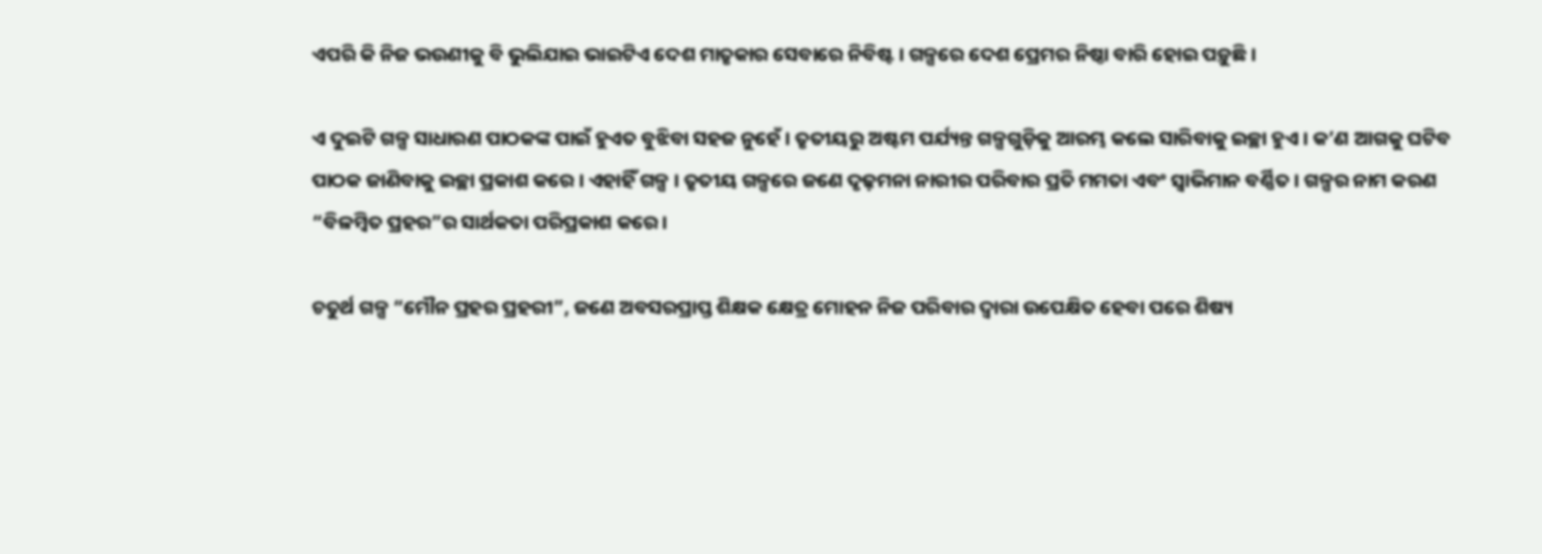ଏପରି କି ନିଜ ଭଉଣୀକୁ ବି ଭୁଲିଯାଇ ଭାଇଟିଏ ଦେଶ ମାତୃକାର ସେବାରେ ନିବିଷ୍ଟ । ଗଳ୍ପରେ ଦେଶ ପ୍ରେମର ନିଷ୍ଠା ବାରି ହୋଇ ପଡ଼ୁଛି ।

ଏ ଦୁଇଟି ଗଳ୍ପ ସାଧାରଣ ପାଠକଙ୍କ ପାଇଁ ହୁଏତ ବୁଝିବା ସହଜ ନୁହେଁ । ତୃତୀୟରୁ ଅଷ୍ଟମ ପର୍ଯ୍ୟନ୍ତ ଗଳ୍ପଗୁଡ଼ିକୁ ଆରମ୍ଭ କଲେ ସାରିବାକୁ ଇଚ୍ଛା ହୁଏ । କ’ଣ ଆଗକୁ ଘଟିବ ପାଠକ ଜାଣିବାକୁ ଇଚ୍ଛା ପ୍ରକାଶ କରେ । ଏହାହିଁ ଗଳ୍ପ । ତୃତୀୟ ଗଳ୍ପରେ ଜଣେ ଦୃଢ଼ମନା ନାରୀର ପରିବାର ପ୍ରତି ମମତା ଏବଂ ସ୍ୱାଭିମାନ ବର୍ଣ୍ଣିତ । ଗଳ୍ପର ନାମ କରଣ “ବିଳମ୍ବିତ ପ୍ରହର”ର ସାର୍ଥକତା ପରିପ୍ରକାଶ କରେ ।

ଚତୁର୍ଥ ଗଳ୍ପ “ମୌନ ପ୍ରହର ପ୍ରହରୀ”, ଜଣେ ଅବସରପ୍ରାପ୍ତ ଶିକ୍ଷକ କ୍ଷେତ୍ର ମୋହନ ନିଜ ପରିବାର ଦ୍ୱାରା ଉପେକ୍ଷିତ ହେବା ପରେ ଶିଷ୍ୟ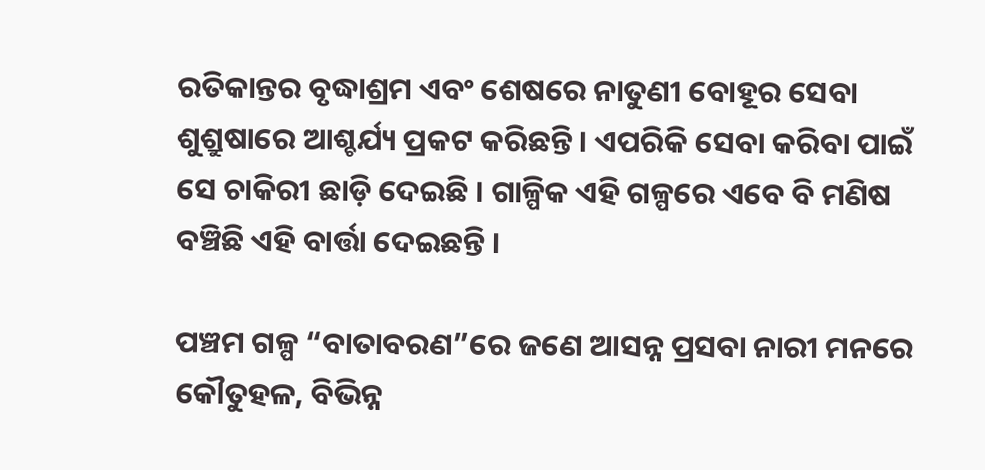ରତିକାନ୍ତର ବୃଦ୍ଧାଶ୍ରମ ଏବଂ ଶେଷରେ ନାତୁଣୀ ବୋହୂର ସେବା ଶୁଶ୍ରୁଷାରେ ଆଶ୍ଚର୍ଯ୍ୟ ପ୍ରକଟ କରିଛନ୍ତି । ଏପରିକି ସେବା କରିବା ପାଇଁ ସେ ଚାକିରୀ ଛାଡ଼ି ଦେଇଛି । ଗାଳ୍ପିକ ଏହି ଗଳ୍ପରେ ଏବେ ବି ମଣିଷ ବଞ୍ଚିଛି ଏହି ବାର୍ତ୍ତା ଦେଇଛନ୍ତି ।

ପଞ୍ଚମ ଗଳ୍ପ “ବାତାବରଣ”ରେ ଜଣେ ଆସନ୍ନ ପ୍ରସବା ନାରୀ ମନରେ କୌତୁହଳ, ବିଭିନ୍ନ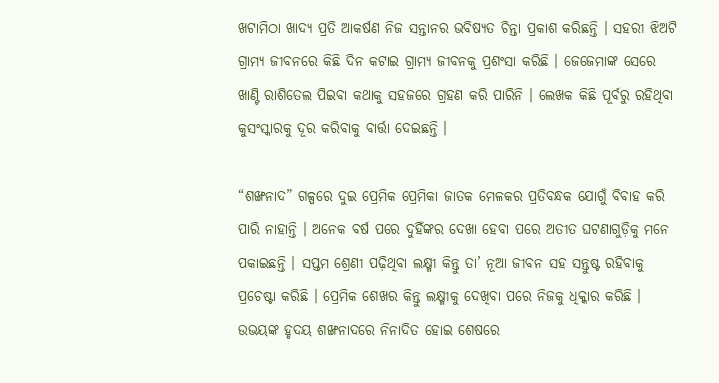ଖଟାମିଠା ଖାଦ୍ୟ ପ୍ରତି ଆକର୍ଷଣ ନିଜ ସନ୍ତାନର ଭବିଷ୍ୟତ ଚିନ୍ତା ପ୍ରକାଶ କରିଛନ୍ତି । ସହରୀ ଝିଅଟି ଗ୍ରାମ୍ୟ ଜୀବନରେ କିଛି ଦିନ କଟାଇ ଗ୍ରାମ୍ୟ ଜୀବନକୁ ପ୍ରଶଂସା କରିଛି । ଜେଜେମାଙ୍କ ସେରେ ଖାଣ୍ଟି ରାଶିତେଲ ପିଇବା କଥାକୁ ସହଜରେ ଗ୍ରହଣ କରି ପାରିନି । ଲେଖକ କିଛି ପୂର୍ବରୁ ରହିଥିବା କୁସଂସ୍କାରକୁ ଦୂର କରିବାକୁ ବାର୍ତ୍ତା ଦେଇଛନ୍ତି ।

“ଶଙ୍ଖନାଦ” ଗଳ୍ପରେ ଦୁଇ ପ୍ରେମିକ ପ୍ରେମିକା ଜାତକ ମେଳକର ପ୍ରତିବନ୍ଧକ ଯୋଗୁଁ ବିବାହ କରି ପାରି ନାହାନ୍ତି । ଅନେକ ବର୍ଷ ପରେ ଦୁହିଁଙ୍କର ଦେଖା ହେବା ପରେ ଅତୀତ ଘଟଣାଗୁଡ଼ିକୁ ମନେ ପକାଇଛନ୍ତି । ସପ୍ତମ ଶ୍ରେଣୀ ପଢ଼ିଥିବା ଲକ୍ଷ୍ମୀ କିନ୍ତୁ ତା’ ନୂଆ ଜୀବନ ସହ ସନ୍ତୁଷ୍ଟ ରହିବାକୁ ପ୍ରଚେଷ୍ଟା କରିଛି । ପ୍ରେମିକ ଶେଖର କିନ୍ତୁ ଲକ୍ଷ୍ମୀକୁ ଦେଖିବା ପରେ ନିଜକୁ ଧିକ୍କାର କରିଛି । ଉଭୟଙ୍କ ହୃଦୟ ଶଙ୍ଖନାଦରେ ନିନାଦିତ ହୋଇ ଶେଷରେ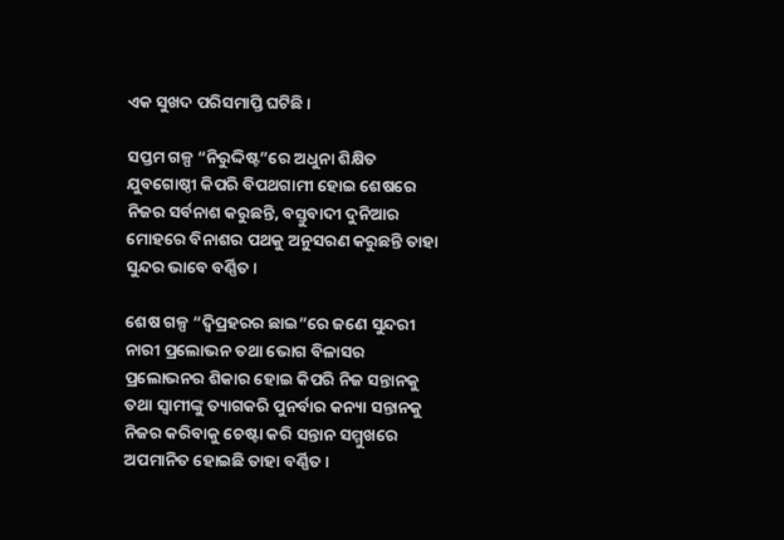ଏକ ସୁଖଦ ପରିସମାପ୍ତି ଘଟିଛି ।

ସପ୍ତମ ଗଳ୍ପ “ନିରୁଦ୍ଦିଷ୍ଟ”ରେ ଅଧୁନା ଶିକ୍ଷିତ ଯୁବଗୋଷ୍ଠୀ କିପରି ବିପଥଗାମୀ ହୋଇ ଶେଷରେ ନିଜର ସର୍ବନାଶ କରୁଛନ୍ତି, ବସ୍ତୁବାଦୀ ଦୁନିଆର ମୋହରେ ବିନାଶର ପଥକୁ ଅନୁସରଣ କରୁଛନ୍ତି ତାହା ସୁନ୍ଦର ଭାବେ ବର୍ଣ୍ଣିତ ।

ଶେଷ ଗଳ୍ପ “ଦ୍ଵିପ୍ରହରର ଛାଇ”ରେ ଜଣେ ସୁନ୍ଦରୀ ନାରୀ ପ୍ରଲୋଭନ ତଥା ଭୋଗ ବିଳାସର ପ୍ରଲୋଭନର ଶିକାର ହୋଇ କିପରି ନିଜ ସନ୍ତାନକୁ ତଥା ସ୍ୱାମୀଙ୍କୁ ତ୍ୟାଗକରି ପୁନର୍ବାର କନ୍ୟା ସନ୍ତାନକୁ ନିଜର କରିବାକୁ ଚେଷ୍ଟା କରି ସନ୍ତାନ ସମ୍ମୁଖରେ ଅପମାନିତ ହୋଇଛି ତାହା ବର୍ଣ୍ଣିତ ।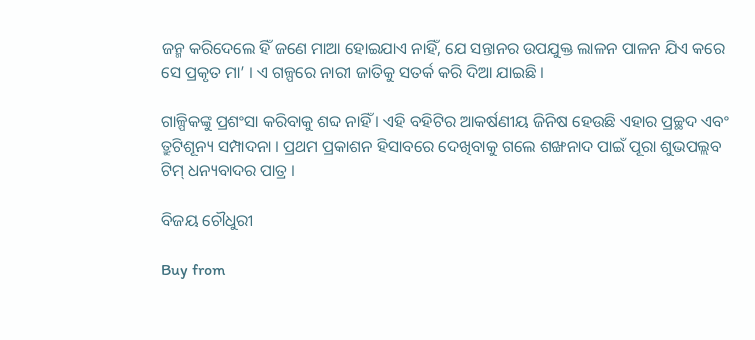ଜନ୍ମ କରିଦେଲେ ହିଁ ଜଣେ ମାଆ ହୋଇଯାଏ ନାହିଁ, ଯେ ସନ୍ତାନର ଉପଯୁକ୍ତ ଲାଳନ ପାଳନ ଯିଏ କରେ ସେ ପ୍ରକୃତ ମା’ । ଏ ଗଳ୍ପରେ ନାରୀ ଜାତିକୁ ସତର୍କ କରି ଦିଆ ଯାଇଛି ।

ଗାଳ୍ପିକଙ୍କୁ ପ୍ରଶଂସା କରିବାକୁ ଶବ୍ଦ ନାହିଁ । ଏହି ବହିଟିର ଆକର୍ଷଣୀୟ ଜିନିଷ ହେଉଛି ଏହାର ପ୍ରଚ୍ଛଦ ଏବଂ ତ୍ରୁଟିଶୂନ୍ୟ ସମ୍ପାଦନା । ପ୍ରଥମ ପ୍ରକାଶନ ହିସାବରେ ଦେଖିବାକୁ ଗଲେ ଶଙ୍ଖନାଦ ପାଇଁ ପୂରା ଶୁଭପଲ୍ଲବ ଟିମ୍ ଧନ୍ୟବାଦର ପାତ୍ର ।

ବିଜୟ ଚୌଧୁରୀ

Buy from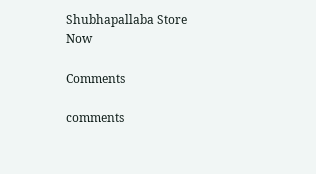Shubhapallaba Store Now

Comments

comments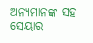ଅନ୍ୟମାନଙ୍କ ସହ ସେୟାର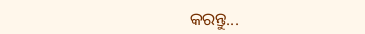କରନ୍ତୁ...